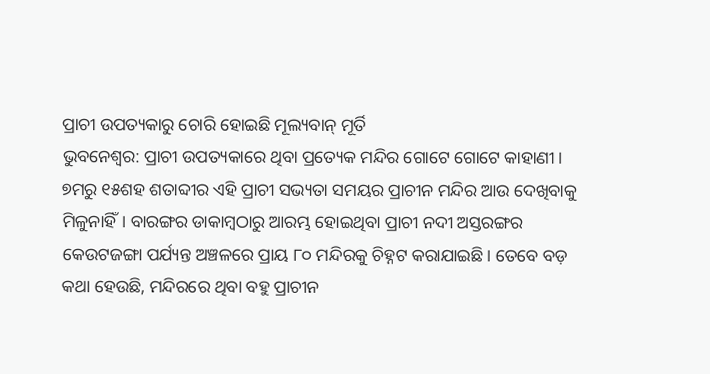ପ୍ରାଚୀ ଉପତ୍ୟକାରୁ ଚୋରି ହୋଇଛି ମୂଲ୍ୟବାନ୍ ମୂର୍ତି
ଭୁବନେଶ୍ବର: ପ୍ରାଚୀ ଉପତ୍ୟକାରେ ଥିବା ପ୍ରତ୍ୟେକ ମନ୍ଦିର ଗୋଟେ ଗୋଟେ କାହାଣୀ। ୭ମରୁ ୧୫ଶହ ଶତାବ୍ଦୀର ଏହି ପ୍ରାଚୀ ସଭ୍ୟତା ସମୟର ପ୍ରାଚୀନ ମନ୍ଦିର ଆଉ ଦେଖିବାକୁ ମିଳୁନାହିଁ। ବାରଙ୍ଗର ଡାକାମ୍ବଠାରୁ ଆରମ୍ଭ ହୋଇଥିବା ପ୍ରାଚୀ ନଦୀ ଅସ୍ତରଙ୍ଗର କେଉଟଜଙ୍ଗା ପର୍ଯ୍ୟନ୍ତ ଅଞ୍ଚଳରେ ପ୍ରାୟ ୮୦ ମନ୍ଦିରକୁ ଚିହ୍ନଟ କରାଯାଇଛି। ତେବେ ବଡ଼ କଥା ହେଉଛି, ମନ୍ଦିରରେ ଥିବା ବହୁ ପ୍ରାଚୀନ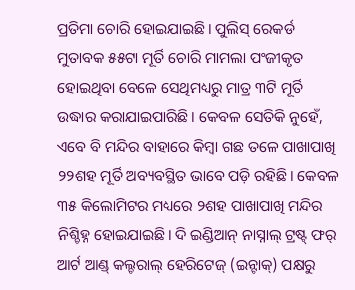ପ୍ରତିମା ଚୋରି ହୋଇଯାଇଛି। ପୁଲିସ୍ ରେକର୍ଡ ମୁତାବକ ୫୫ଟା ମୂର୍ତି ଚୋରି ମାମଲା ପଂଜୀକୃତ ହୋଇଥିବା ବେଳେ ସେଥିମଧ୍ୟରୁ ମାତ୍ର ୩ଟି ମୂର୍ତି ଉଦ୍ଧାର କରାଯାଇପାରିଛି। କେବଳ ସେତିକି ନୁହେଁ, ଏବେ ବି ମନ୍ଦିର ବାହାରେ କିମ୍ବା ଗଛ ତଳେ ପାଖାପାଖି ୨୨ଶହ ମୂର୍ତି ଅବ୍ୟବସ୍ଥିତ ଭାବେ ପଡ଼ି ରହିଛି। କେବଳ ୩୫ କିଲୋମିଟର ମଧ୍ୟରେ ୨ଶହ ପାଖାପାଖି ମନ୍ଦିର ନିଶ୍ଚିହ୍ନ ହୋଇଯାଇଛି। ଦି ଇଣ୍ଡିଆନ୍ ନାସ୍ନାଲ୍ ଟ୍ରଷ୍ଟ୍ ଫର୍ ଆର୍ଟ ଆଣ୍ଡ୍ କଲ୍ଚରାଲ୍ ହେରିଟେଜ୍ (ଇନ୍ଟାକ୍) ପକ୍ଷରୁ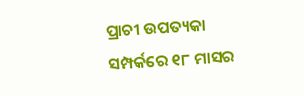ପ୍ରାଚୀ ଉପତ୍ୟକା ସମ୍ପର୍କରେ ୧୮ ମାସର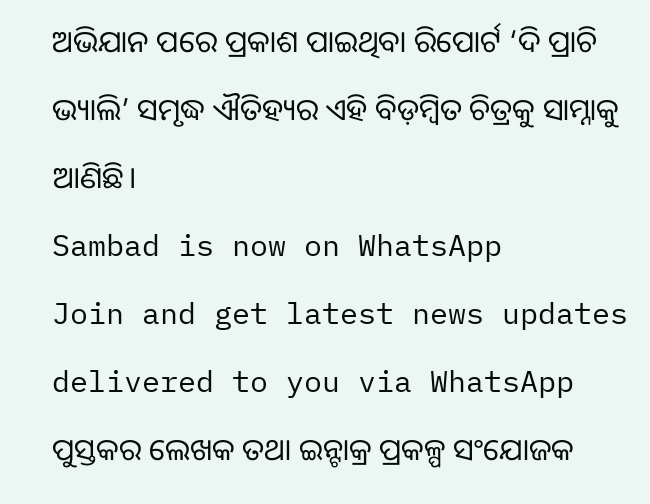ଅଭିଯାନ ପରେ ପ୍ରକାଶ ପାଇଥିବା ରିପୋର୍ଟ ‘ଦି ପ୍ରାଚି ଭ୍ୟାଲି’ ସମୃଦ୍ଧ ଐତିହ୍ୟର ଏହି ବିଡ଼ମ୍ବିତ ଚିତ୍ରକୁ ସାମ୍ନାକୁ ଆଣିଛି।
Sambad is now on WhatsApp
Join and get latest news updates delivered to you via WhatsApp
ପୁସ୍ତକର ଲେଖକ ତଥା ଇନ୍ଟାକ୍ର ପ୍ରକଳ୍ପ ସଂଯୋଜକ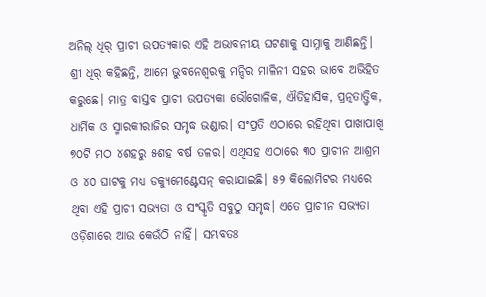ଅନିଲ୍ ଧିର୍ ପ୍ରାଚୀ ଉପତ୍ୟକାର ଏହି ଅଭାବନୀୟ ଘଟଣାକୁ ସାମ୍ନାକୁ ଆଣିଛନ୍ତି। ଶ୍ରୀ ଧିର୍ କହିଛନ୍ତି, ଆମେ ଭୁବନେଶ୍ବରକୁ ମନ୍ଦିର ମାଳିନୀ ସହର ଭାବେ ଅଭିହିତ କରୁଛେ। ମାତ୍ର ବାସ୍ତବ ପ୍ରାଚୀ ଉପତ୍ୟକା ଭୌଗୋଳିକ, ଐତିହାସିକ, ପ୍ରତ୍ନତାତ୍ତ୍ବିକ, ଧାର୍ମିକ ଓ ସ୍ମାରକୀରାଜିର ସମୃଦ୍ଧ ଭଣ୍ଡାର। ସଂପ୍ରତି ଏଠାରେ ରହିଥିବା ପାଖାପାଖି ୭୦ଟି ମଠ ୪ଶହରୁ ୫ଶହ ବର୍ଷ ତଳର। ଏଥିସହ ଏଠାରେ ୩୦ ପ୍ରାଚୀନ ଆଶ୍ରମ ଓ ୪୦ ଘାଟକୁ ମଧ୍ୟ ଡକ୍ୟୁମେଣ୍ଟେସନ୍ କରାଯାଇଛି। ୫୨ କିଲୋମିଟର ମଧ୍ୟରେ ଥିବା ଏହି ପ୍ରାଚୀ ସଭ୍ୟତା ଓ ସଂସ୍କୃତି ସବୁଠୁ ସମୃଦ୍ଧ। ଏତେ ପ୍ରାଚୀନ ସଭ୍ୟତା ଓଡ଼ିଶାରେ ଆଉ କେଉଁଠି ନାହିଁ। ସମ୍ଭବତଃ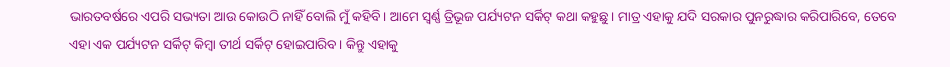ଭାରତବର୍ଷରେ ଏପରି ସଭ୍ୟତା ଆଉ କୋଉଠି ନାହିଁ ବୋଲି ମୁଁ କହିବି। ଆମେ ସ୍ବର୍ଣ୍ଣ ତ୍ରିଭୂଜ ପର୍ଯ୍ୟଟନ ସର୍କିଟ୍ କଥା କହୁଛୁ। ମାତ୍ର ଏହାକୁ ଯଦି ସରକାର ପୁନରୁଦ୍ଧାର କରିପାରିବେ, ତେବେ ଏହା ଏକ ପର୍ଯ୍ୟଟନ ସର୍କିଟ୍ କିମ୍ବା ତୀର୍ଥ ସର୍କିଟ୍ ହୋଇପାରିବ। କିନ୍ତୁ ଏହାକୁ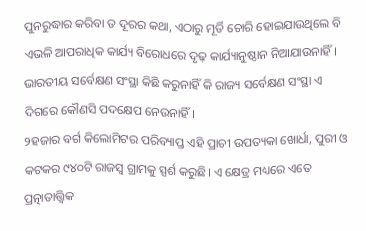ପୁନରୁଦ୍ଧାର କରିବା ତ ଦୂରର କଥା, ଏଠାରୁ ମୂର୍ତି ଚୋରି ହୋଇଯାଉଥିଲେ ବି ଏଭଳି ଆପରାଧିକ କାର୍ଯ୍ୟ ବିରୋଧରେ ଦୃଢ଼ କାର୍ଯ୍ୟାନୁଷ୍ଠାନ ନିଆଯାଉନାହିଁ। ଭାରତୀୟ ସର୍ବେକ୍ଷଣ ସଂସ୍ଥା କିଛି କରୁନାହିଁ କି ରାଜ୍ୟ ସର୍ବେକ୍ଷଣ ସଂସ୍ଥା ଏ ଦିଗରେ କୌଣସି ପଦକ୍ଷେପ ନେଉନାହିଁ।
୨ହଜାର ବର୍ଗ କିଲୋମିଟର ପରିବ୍ୟାପ୍ତ ଏହି ପ୍ରାଚୀ ଉପତ୍ୟକା ଖୋର୍ଧା, ପୁରୀ ଓ କଟକର ୯୪୦ଟି ରାଜସ୍ବ ଗ୍ରାମକୁ ସ୍ପର୍ଶ କରୁଛି। ଏ କ୍ଷେତ୍ର ମଧ୍ୟରେ ଏତେ ପ୍ରତ୍ନାତାତ୍ତ୍ବିକ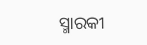ସ୍ମାରକୀ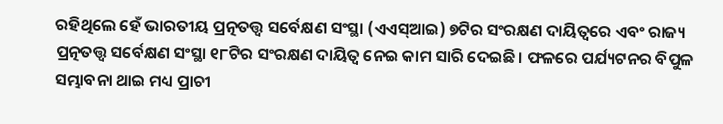ରହିଥିଲେ ହେଁ ଭାରତୀୟ ପ୍ରତ୍ନତତ୍ତ୍ବ ସର୍ବେକ୍ଷଣ ସଂସ୍ଥା (ଏଏସ୍ଆଇ) ୭ଟିର ସଂରକ୍ଷଣ ଦାୟିତ୍ବରେ ଏବଂ ରାଜ୍ୟ ପ୍ରତ୍ନତତ୍ତ୍ବ ସର୍ବେକ୍ଷଣ ସଂସ୍ଥା ୧୮ଟିର ସଂରକ୍ଷଣ ଦାୟିତ୍ବ ନେଇ କାମ ସାରି ଦେଇଛି। ଫଳରେ ପର୍ଯ୍ୟଟନର ବିପୁଳ ସମ୍ଭାବନା ଥାଇ ମଧ୍ୟ ପ୍ରାଚୀ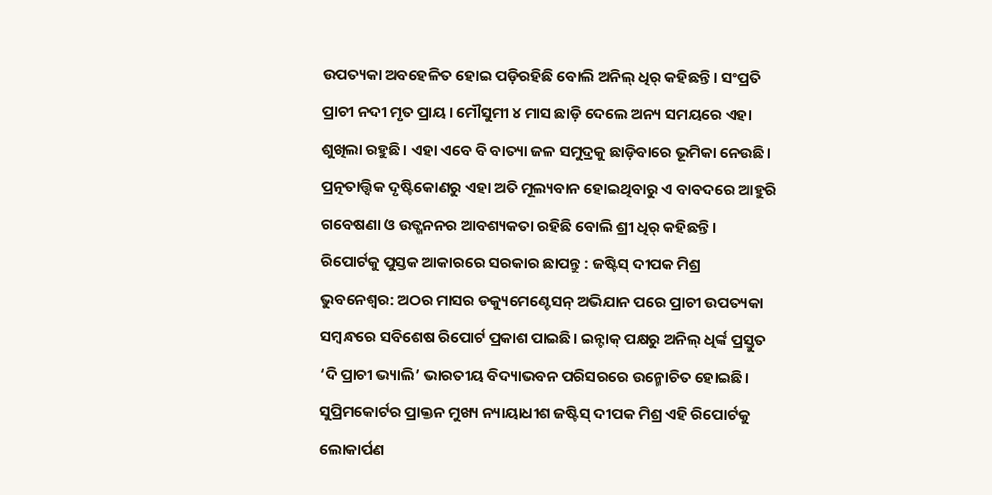ଉପତ୍ୟକା ଅବହେଳିତ ହୋଇ ପଡ଼ିରହିଛି ବୋଲି ଅନିଲ୍ ଧିର୍ କହିଛନ୍ତି। ସଂପ୍ରତି ପ୍ରାଚୀ ନଦୀ ମୃତ ପ୍ରାୟ। ମୌସୁମୀ ୪ ମାସ ଛାଡ଼ି ଦେଲେ ଅନ୍ୟ ସମୟରେ ଏହା ଶୁଖିଲା ରହୁଛି। ଏହା ଏବେ ବି ବାତ୍ୟା ଜଳ ସମୁଦ୍ରକୁ ଛାଡ଼ିବାରେ ଭୂମିକା ନେଉଛି। ପ୍ରତ୍ନତାତ୍ତ୍ବିକ ଦୃଷ୍ଟିକୋଣରୁ ଏହା ଅତି ମୂଲ୍ୟବାନ ହୋଇଥିବାରୁ ଏ ବାବଦରେ ଆହୁରି ଗବେଷଣା ଓ ଉତ୍ଖନନର ଆବଶ୍ୟକତା ରହିଛି ବୋଲି ଶ୍ରୀ ଧିର୍ କହିଛନ୍ତି।
ରିପୋର୍ଟକୁ ପୁସ୍ତକ ଆକାରରେ ସରକାର ଛାପନ୍ତୁ : ଜଷ୍ଟିସ୍ ଦୀପକ ମିଶ୍ର
ଭୁବନେଶ୍ବର: ଅଠର ମାସର ଡକ୍ୟୁମେଣ୍ଟେସନ୍ ଅଭିଯାନ ପରେ ପ୍ରାଚୀ ଉପତ୍ୟକା ସମ୍ବନ୍ଧରେ ସବିଶେଷ ରିପୋର୍ଟ ପ୍ରକାଶ ପାଇଛି। ଇନ୍ଟାକ୍ ପକ୍ଷରୁ ଅନିଲ୍ ଧିର୍ଙ୍କ ପ୍ରସ୍ତୁତ ‘ଦି ପ୍ରାଚୀ ଭ୍ୟାଲି’ ଭାରତୀୟ ବିଦ୍ୟାଭବନ ପରିସରରେ ଉନ୍ମୋଚିତ ହୋଇଛି। ସୁପ୍ରିମକୋର୍ଟର ପ୍ରାକ୍ତନ ମୁଖ୍ୟ ନ୍ୟାୟାଧୀଶ ଜଷ୍ଟିସ୍ ଦୀପକ ମିଶ୍ର ଏହି ରିପୋର୍ଟକୁ ଲୋକାର୍ପଣ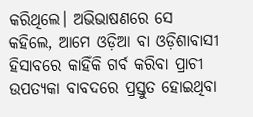କରିଥିଲେ। ଅଭିଭାଷଣରେ ସେ କହିଲେ, ଆମେ ଓଡ଼ିଆ ବା ଓଡ଼ିଶାବାସୀ ହିସାବରେ କାହିଁକି ଗର୍ବ କରିବା ପ୍ରାଚୀ ଉପତ୍ୟକା ବାବଦରେ ପ୍ରସ୍ତୁତ ହୋଇଥିବା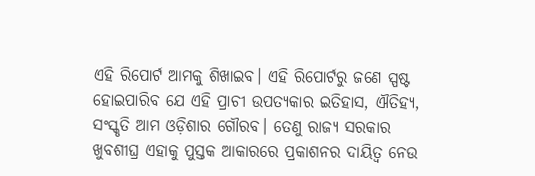ଏହି ରିପୋର୍ଟ ଆମକୁ ଶିଖାଇବ। ଏହି ରିପୋର୍ଟରୁ ଜଣେ ସ୍ପଷ୍ଟ ହୋଇପାରିବ ଯେ ଏହି ପ୍ରାଚୀ ଉପତ୍ୟକାର ଇତିହାସ, ଐତିହ୍ୟ, ସଂସ୍କୃତି ଆମ ଓଡ଼ିଶାର ଗୌରବ। ତେଣୁ ରାଜ୍ୟ ସରକାର ଖୁବଶୀଘ୍ର ଏହାକୁ ପୁସ୍ତକ ଆକାରରେ ପ୍ରକାଶନର ଦାୟିତ୍ବ ନେଉ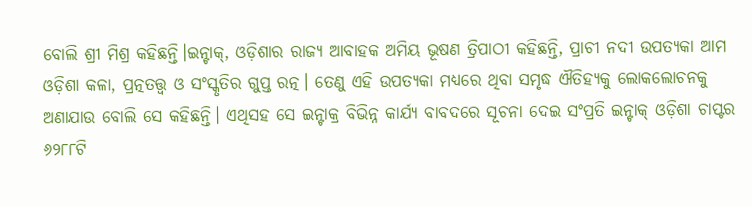ବୋଲି ଶ୍ରୀ ମିଶ୍ର କହିଛନ୍ତି।ଇନ୍ଟାକ୍, ଓଡ଼ିଶାର ରାଜ୍ୟ ଆବାହକ ଅମିୟ ଭୂଷଣ ତ୍ରିପାଠୀ କହିଛନ୍ତି, ପ୍ରାଚୀ ନଦୀ ଉପତ୍ୟକା ଆମ ଓଡ଼ିଶା କଳା, ପ୍ରତ୍ନତତ୍ତ୍ବ ଓ ସଂସ୍କୃତିର ଗୁପ୍ତ ରତ୍ନ। ତେଣୁ ଏହି ଉପତ୍ୟକା ମଧ୍ୟରେ ଥିବା ସମୃଦ୍ଧ ଐତିହ୍ୟକୁ ଲୋକଲୋଚନକୁ ଅଣାଯାଉ ବୋଲି ସେ କହିଛନ୍ତି। ଏଥିସହ ସେ ଇନ୍ଟାକ୍ର ବିଭିନ୍ନ କାର୍ଯ୍ୟ ବାବଦରେ ସୂଚନା ଦେଇ ସଂପ୍ରତି ଇନ୍ଟାକ୍ ଓଡ଼ିଶା ଚାପ୍ଟର ୬୨୮୮ଟି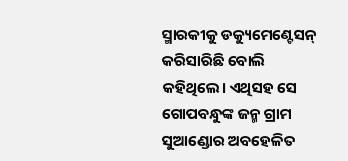ସ୍ମାରକୀକୁ ଡକ୍ୟୁମେଣ୍ଟେସନ୍ କରିସାରିଛି ବୋଲି କହିଥିଲେ। ଏଥିସହ ସେ ଗୋପବନ୍ଧୁଙ୍କ ଜନ୍ମ ଗ୍ରାମ ସୁଆଣ୍ଡୋର ଅବହେଳିତ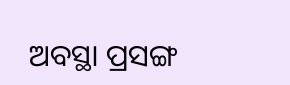ଅବସ୍ଥା ପ୍ରସଙ୍ଗ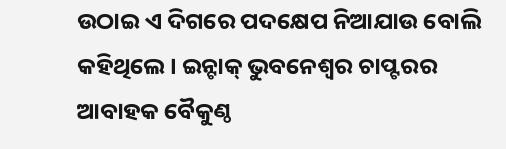ଉଠାଇ ଏ ଦିଗରେ ପଦକ୍ଷେପ ନିଆଯାଉ ବୋଲି କହିଥିଲେ। ଇନ୍ଟାକ୍ ଭୁବନେଶ୍ବର ଚାପ୍ଟରର ଆବାହକ ବୈକୁଣ୍ଠ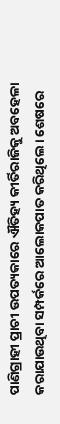ପାଣିଗ୍ରାହୀ ପ୍ରାଚୀ ଉପତ୍ୟକାରେ ଐତିହ୍ୟ କୀର୍ତିରାଜିକୁ ଅବହେଳା କରାଯାଉଥିବା ସମ୍ପର୍କରେ ଆଲୋକପାତ କରିଥିଲେ। ଶେଷରେ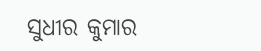ସୁଧୀର କୁମାର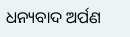ଧନ୍ୟବାଦ ଅର୍ପଣ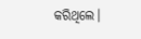କରିଥିଲେ।